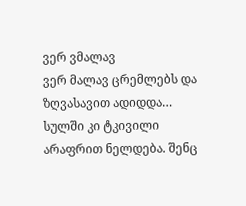ვერ ვმალავ
ვერ მალავ ცრემლებს და ზღვასავით ადიდდა… სულში კი ტკივილი არაფრით ნელდება. შენც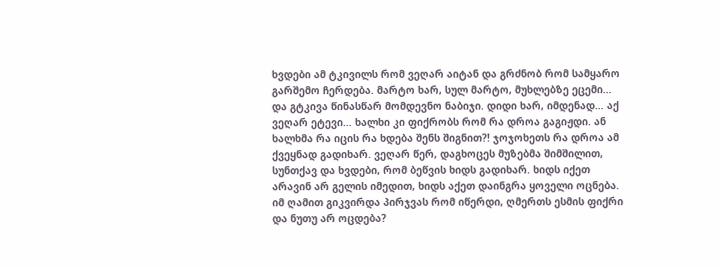ხვდები ამ ტკივილს რომ ვეღარ აიტან და გრძნობ რომ სამყარო გარშემო ჩერდება. მარტო ხარ, სულ მარტო, მუხლებზე ეცემი… და გტკივა წინასწარ მომდევნო ნაბიჯი. დიდი ხარ, იმდენად… აქ ვეღარ ეტევი… ხალხი კი ფიქრობს რომ რა დროა გაგიჟდი. ან ხალხმა რა იცის რა ხდება შენს შიგნით?! ჯოჯოხეთს რა დროა ამ ქვეყნად გადიხარ. ვეღარ წერ, დაგხოცეს მუზებმა შიმშილით, სუნთქავ და ხვდები, რომ ბეწვის ხიდს გადიხარ. ხიდს იქეთ არავინ არ გელის იმედით, ხიდს აქეთ დაინგრა ყოველი ოცნება. იმ ღამით გიკვირდა პირჯვას რომ იწერდი, ღმერთს ესმის ფიქრი და ნუთუ არ ოცდება?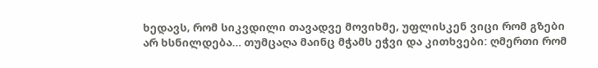ხედავს, რომ სიკვდილი თავადვე მოვიხმე, უფლისკენ ვიცი რომ გზები არ ხსნილდება… თუმცაღა მაინც მჭამს ეჭვი და კითხვები: ღმერთი რომ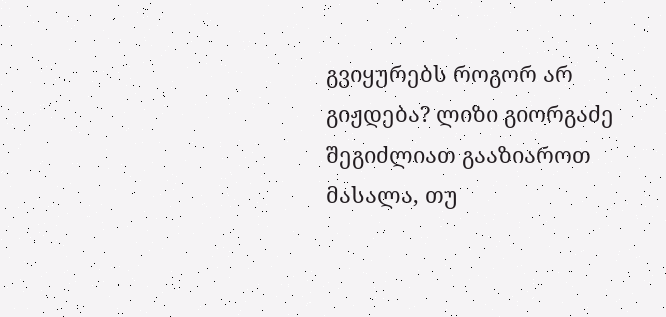გვიყურებს როგორ არ გიჟდება? ლიზი გიორგაძე
შეგიძლიათ გააზიაროთ მასალა, თუ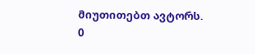მიუთითებთ ავტორს.
0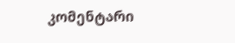კომენტარი